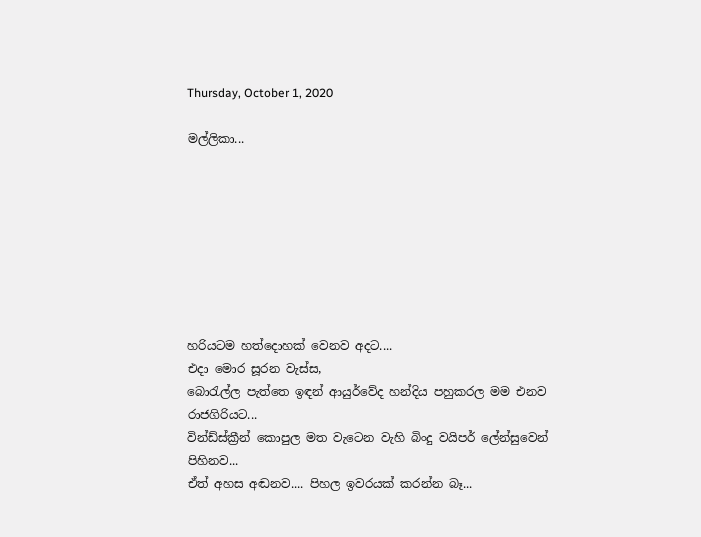Thursday, October 1, 2020

මල්ලිකා...








හරියටම හත්දොහක් වෙනව අදට....
එදා මොර සූරන වැස්ස,
බොරැල්ල පැත්තෙ ඉඳන් ආයුර්වේද හන්දිය පහුකරල මම එනව රාජගිරියට...
වින්ඩ්ස්ක්‍රීන් කොපුල මත වැටෙන වැහි බිංදු වයිපර් ලේන්සුවෙන් පිහිනව...
ඒත් අහස අඬනව.... පිහල ඉවරයක් කරන්න බෑ...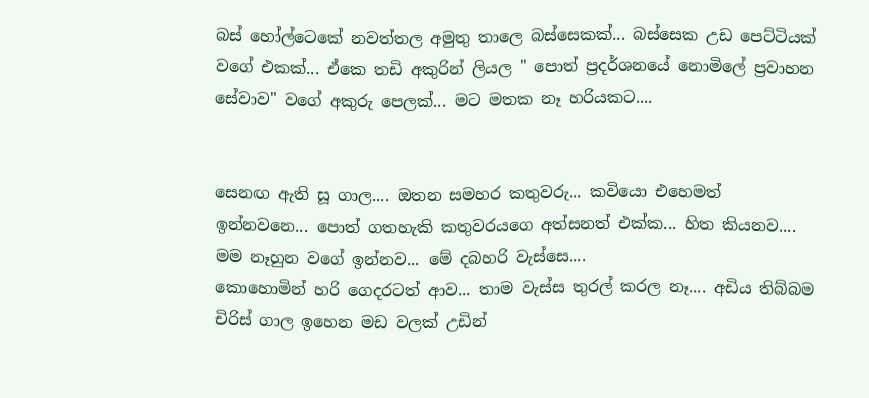බස් හෝල්ටෙකේ නවත්තල අමුතු තාලෙ බස්සෙකක්... බස්සෙක උඩ පෙට්ටියක් වගේ එකක්... ඒකෙ තඩි අකුරින් ලියල " පොත් ප්‍රදර්ශනයේ නොමිලේ ප්‍රවාහන සේවාව" වගේ අකුරු පෙලක්... මට මතක නෑ හරියකට....


සෙනඟ ඇති සූ ගාල.... ඔතන සමහර කතුවරු... කවියො එහෙමත් ඉන්නවනෙ... පොත් ගතහැකි කතුවරයගෙ අත්සනත් එක්ක... හිත කියනව.... මම නෑහුන වගේ ඉන්නව... මේ දබහරි වැස්සෙ....
කොහොමින් හරි ගෙදරටත් ආව... තාම වැස්ස තුරල් කරල නෑ.... අඩිය තිබ්බම චිරිස් ගාල ඉහෙන මඩ වලක් උඩින්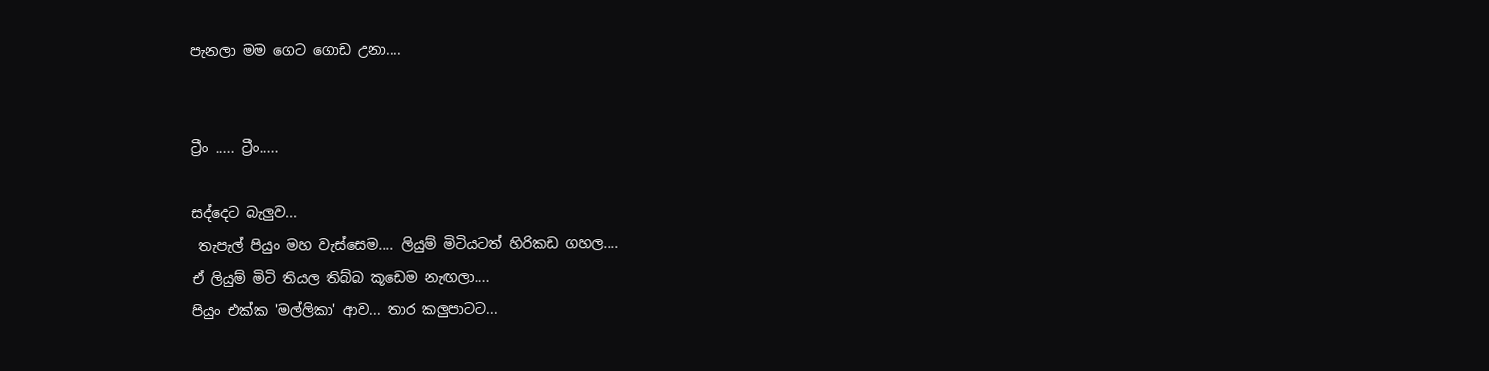පැනලා මම ගෙට ගොඩ උනා....


ට්‍රීං ..... ට්‍රීං.....

සද්දෙට බැලුව...
 තැපැල් පියුං මහ වැස්සෙම.... ලියුම් මිටියටත් හිරිකඩ ගහල....
ඒ ලියුම් මිටි තියල තිබ්බ කූඩෙම නැඟලා....
පියුං එක්ක 'මල්ලිකා' ආව... තාර කලුපාටට...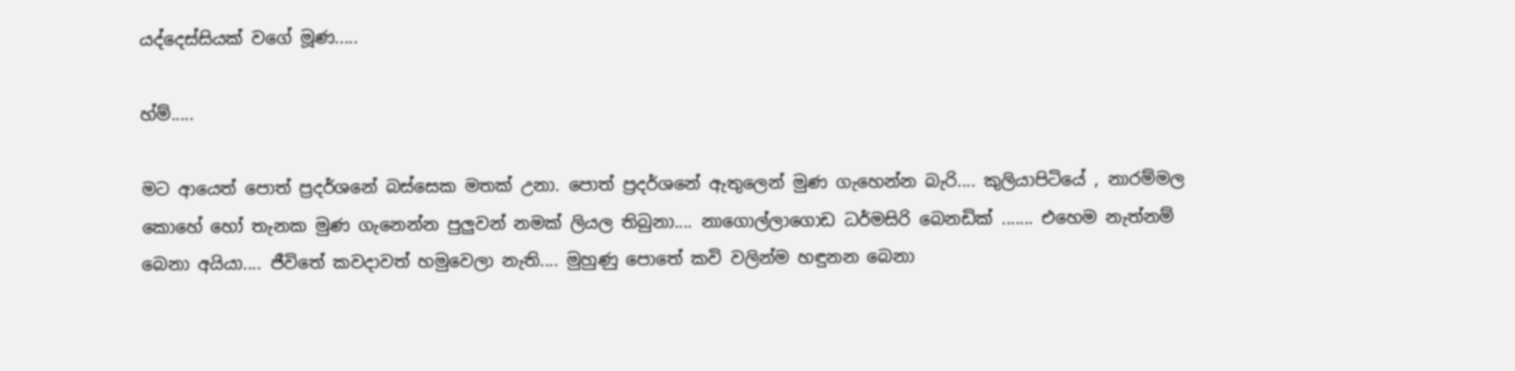යද්දෙස්සියක් වගේ මූණ.....

හ්ම්.....

මට ආයෙත් පොත් ප්‍රදර්ශනේ බස්සෙක මතක් උනා. පොත් ප්‍රදර්ශනේ ඇතුලෙන් මුණ ගැහෙන්න බැරි.... කුලියාපිටියේ , නාරම්මල කොහේ හෝ තැනක මුණ ගැනෙන්න පුලුවන් නමක් ලියල තිබුනා.... නාගොල්ලාගොඩ ධර්මසිරි බෙනඩික් ....... එහෙම නැත්නම් බෙනා අයියා.... ජීවිතේ කවදාවත් හමුවෙලා නැති.... මුහුණු පොතේ කවි වලින්ම හඳුනන බෙනා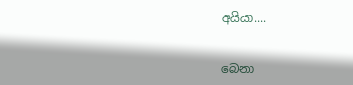අයියා....


බෙනා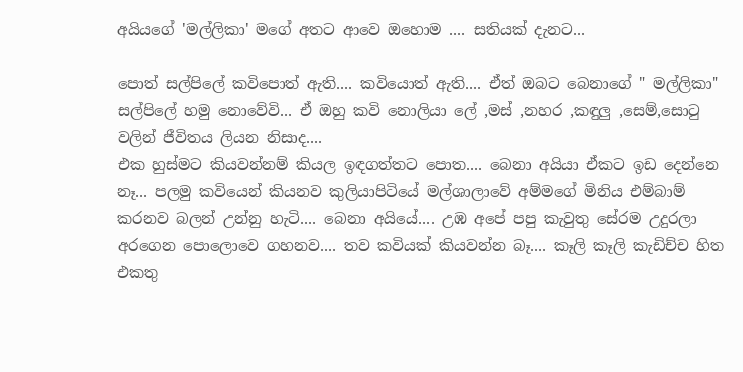අයියගේ 'මල්ලිකා' මගේ අතට ආවෙ ඔහොම .... සතියක් දැනට...

පොත් සල්පිලේ කවිපොත් ඇති.... කවියොත් ඇති.... ඒත් ඔබට බෙනාගේ " මල්ලිකා" සල්පිලේ හමු නොවේවි... ඒ ඔහු කවි නොලියා ලේ ,මස් ,නහර ,කඳුලු ,සෙම්,සොටු වලින් ජීවිතය ලියන නිසාද....
එක හුස්මට කියවන්නම් කියල ඉඳගත්තට පොත.... බෙනා අයියා ඒකට ඉඩ දෙන්නෙ නෑ... පලමු කවියෙන් කියනව කුලියාපිටියේ මල්ශාලාවේ අම්මගේ මිනිය එම්බාම් කරනව බලන් උන්නු හැටි.... බෙනා අයියේ.... උඹ අපේ පපු කැවුතු සේරම උදුරලා අරගෙන පොලොවෙ ගහනව.... තව කවියක් කියවන්න බෑ.... කෑලි කෑලි කැඩිච්ච හිත එකතු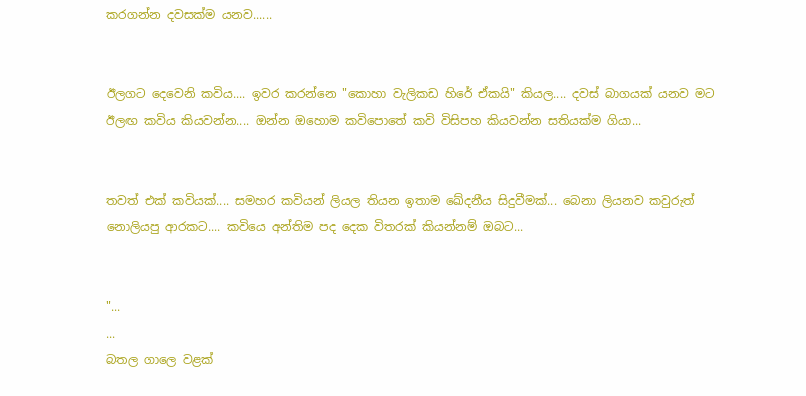කරගන්න දවසක්ම යනව......


ඊලගට දෙවෙනි කවිය.... ඉවර කරන්නෙ "කොහා වැලිකඩ හිරේ ඒකයි" කියල.... දවස් බාගයක් යනව මට ඊලඟ කවිය කියවන්න.... ඔන්න ඔහොම කවිපොතේ කවි විසිපහ කියවන්න සතියක්ම ගියා...


තවත් එක් කවියක්.... සමහර කවියන් ලියල තියන ඉතාම ඛේදනීය සිදුවීමක්... බෙනා ලියනව කවුරුත් නොලියපු ආරකට.... කවියෙ අන්තිම පද දෙක විතරක් කියන්නම් ඔබට...


"...
...
බතල ගාලෙ වළක්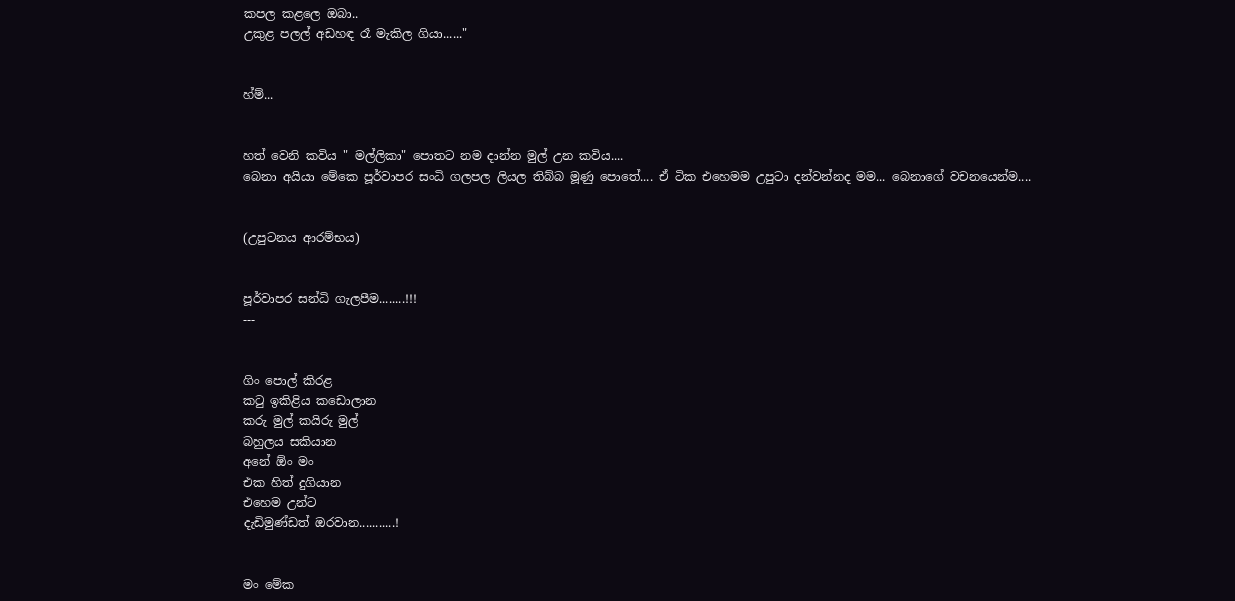කපල කළලෙ ඔබා..
උකුළ පලල් අඩහඳ රෑ මැකිල ගියා......"


හ්ම්...


හත් වෙනි කවිය " මල්ලිකා" පොතට නම දාන්න මුල් උන කවිය....
බෙනා අයියා මේකෙ පූර්වාපර සංධි ගලපල ලියල තිබ්බ මූණු පොතේ.... ඒ ටික එහෙමම උපුටා දන්වන්නද මම... බෙනාගේ වචනයෙන්ම....


(උපුටනය ආරම්භය)


පූර්වාපර සන්ධි ගැලපීම........!!!
---


ගිං පොල් කිරළ
කටු ඉකිළිය කඩොලාන
කරු මුල් කයිරු මුල්
බහුලය සකියාන
අනේ ඕං මං
එක හිත් දුගියාන
එහෙම උන්ට
දැඩිමුණ්ඩත් ඔරවාන...........!


මං මේක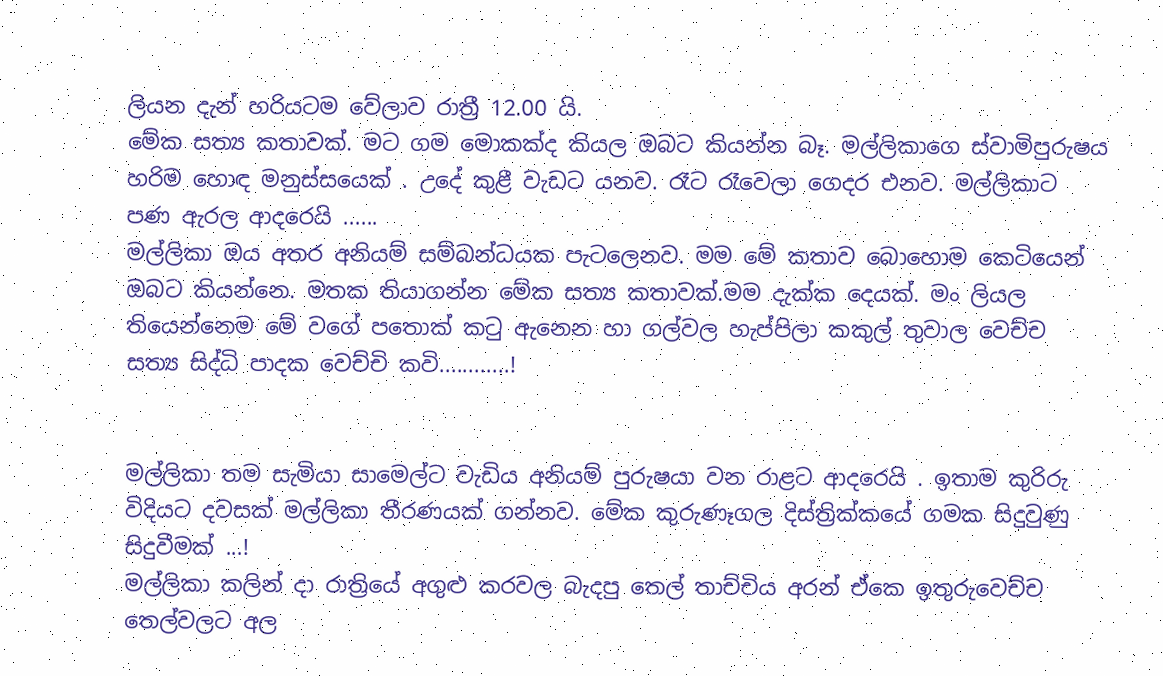ලියන දැන් හරියටම වේලාව රාත්‍රී 12.00 යි.
මේක සත්‍ය කතාවක්. මට ගම මොකක්ද කියල ඔබට කියන්න බෑ. මල්ලිකාගෙ ස්වාමිපුරුෂය හරිම හොඳ මනුස්සයෙක් . උදේ කුළී වැඩට යනව. රෑට රෑවෙලා ගෙදර එනව. මල්ලිකාට පණ ඇරල ආදරෙයි ......
මල්ලිකා ඔය අතර අනියම් සම්බන්ධයක පැටලෙනව. මම මේ කතාව බොහොම කෙටියෙන් ඔබට කියන්නෙ. මතක තියාගන්න මේක සත්‍ය කතාවක්.මම දැක්ක දෙයක්. මං ලියල තියෙන්නෙම මේ වගේ පතොක් කටු ඇනෙන හා ගල්වල හැප්පිලා කකුල් තුවාල වෙච්ච සත්‍ය සිද්ධි පාදක වෙච්චි කවි............!


මල්ලිකා තම සැමියා සාමෙල්ට වැඩිය අනියම් පුරුෂයා වන රාළට ආදරෙයි . ඉතාම කුරිරු විදියට දවසක් මල්ලිකා තීරණයක් ගන්නව. මේක කුරුණෑගල දිස්ත්‍රික්කයේ ගමක සිදුවුණු සිදුවීමක් ...!
මල්ලිකා කලින් දා රාත්‍රියේ අගුළු කරවල බැදපු තෙල් තාච්චිය අරන් ඒකෙ ඉතුරුවෙච්ච තෙල්වලට අල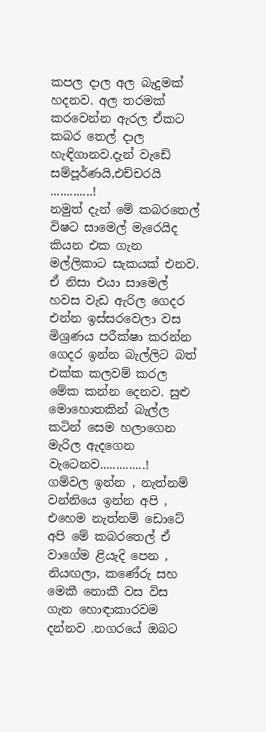කපල දාල අල බැදුමක් හදනව. අල තරමක් කරවෙන්න ඇරල ඒකට කබර තෙල් දාල හැඳිගානව.දැන් වැඩේ සම්පූර්ණයි,එච්චරයි .............!
නමුත් දැන් මේ කබරතෙල් විෂට සාමෙල් මැරෙයිද කියන එක ගැන මල්ලිකාට සැකයක් එනව. ඒ නිසා එයා සාමෙල් හවස වැඩ ඇරිල ගෙදර එන්න ඉස්සරවෙලා වස මිශ්‍රණය පරීක්ෂා කරන්න ගෙදර ඉන්න බැල්ලිට බත් එක්ක කලවම් කරල මේක කන්න දෙනව. සුළු මොහොතකින් බැල්ල කටින් සෙම හලාගෙන මැරිල ඇදගෙන වැටෙනව..............!
ගම්වල ඉන්න , නැත්නම් වන්නියෙ ඉන්න අපි , එහෙම නැත්නම් ඩොටේ අපි මේ කබරතෙල් ඒ වාගේම ළියැදි පෙන , නියඟලා, කණේරු සහ මෙකී නොකී වස විස ගැන හොඳාකාරවම දන්නව .නගරයේ ඔබට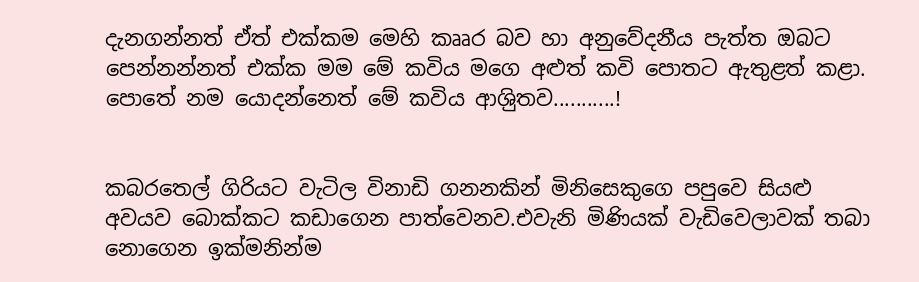දැනගන්නත් ඒත් එක්කම මෙහි කෲර බව හා අනුවේදනීය පැත්ත ඔබට පෙන්නන්නත් එක්ක මම මේ කවිය මගෙ අළුත් කවි පොතට ඇතුළත් කළා. පොතේ නම යොදන්නෙත් මේ කවිය ආශිුතව...........!


කබරතෙල් ගිරියට වැටිල විනාඩි ගනනකින් මිනිසෙකුගෙ පපුවෙ සියළු අවයව බොක්කට කඩාගෙන පාත්වෙනව.එවැනි මිණියක් වැඩිවෙලාවක් තබා නොගෙන ඉක්මනින්ම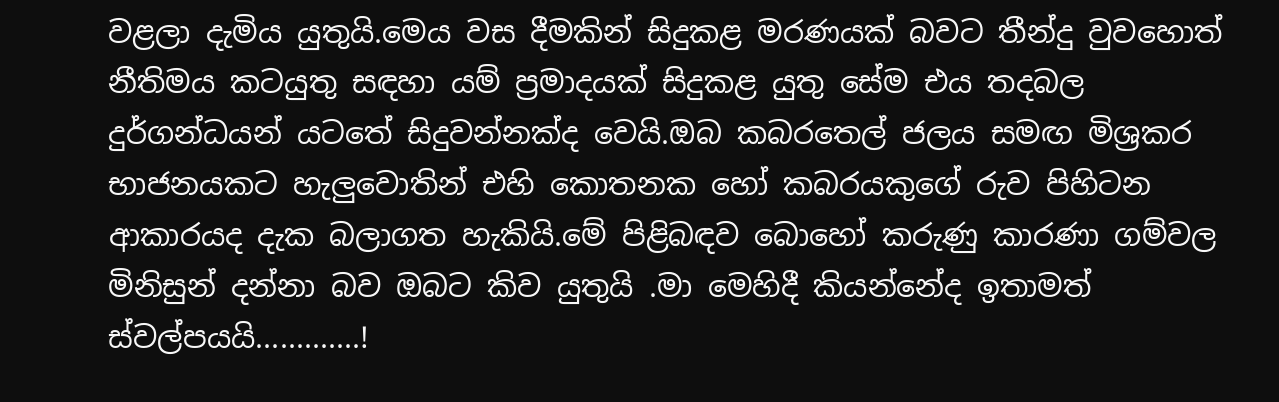වළලා දැමිය යුතුයි.මෙය වස දීමකින් සිදුකළ මරණයක් බවට තීන්දු වුවහොත් නීතිමය කටයුතු සඳහා යම් ප්‍රමාදයක් සිදුකළ යුතු සේම එය තදබල දුර්ගන්ධයන් යටතේ සිදුවන්නක්ද වෙයි.ඔබ කබරතෙල් ජලය සමඟ මිශ්‍රකර භාජනයකට හැලුවොතින් එහි කොතනක හෝ කබරයකුගේ රුව පිහිටන ආකාරයද දැක බලාගත හැකියි.මේ පිළිබඳව බොහෝ කරුණු කාරණා ගම්වල මිනිසුන් දන්නා බව ඔබට කිව යුතුයි .මා මෙහිදී කියන්නේද ඉතාමත් ස්වල්පයයි.............!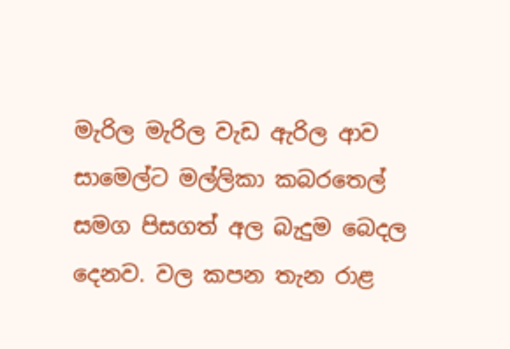මැරිල මැරිල වැඩ ඇරිල ආව සාමෙල්ට මල්ලිකා කබරතෙල් සමග පිසගත් අල බැදුම බෙදල දෙනව. වල කපන තැන රාළ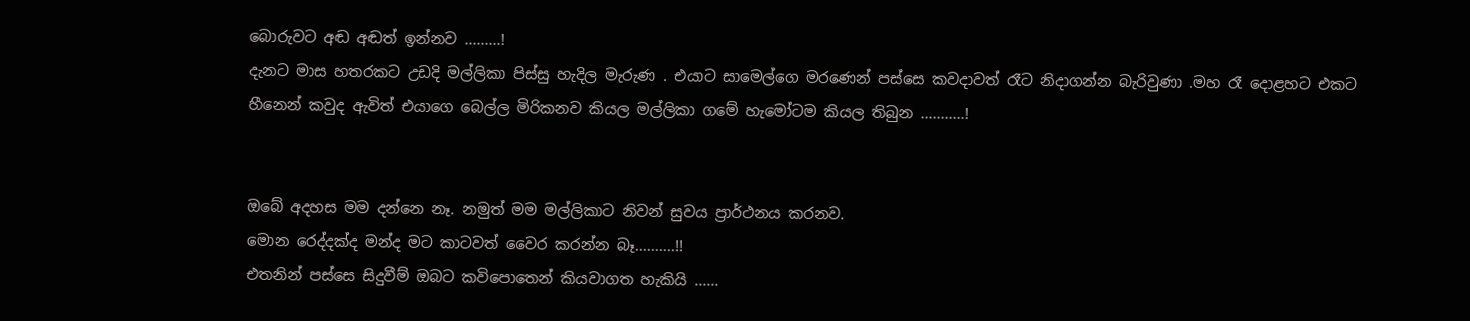බොරුවට අඬ අඬත් ඉන්නව .........!
දැනට මාස හතරකට උඩදි මල්ලිකා පිස්සු හැදිල මැරුණ . එයාට සාමෙල්ගෙ මරණෙන් පස්සෙ කවදාවත් රෑට නිදාගන්න බැරිවුණා .මහ රෑ දොළහට එකට හීනෙන් කවුද ඇවිත් එයාගෙ බෙල්ල මිරිකනව කියල මල්ලිකා ගමේ හැමෝටම කියල තිබුන ...........!


ඔබේ අදහස මම දන්නෙ නෑ. නමුත් මම මල්ලිකාට නිවන් සුවය ප්‍රාර්ථනය කරනව.
මොන රෙද්දක්ද මන්ද මට කාටවත් වෛර කරන්න බෑ..........!!
එතනින් පස්සෙ සිදුවීම් ඔබට කවිපොතෙන් කියවාගත හැකියි ......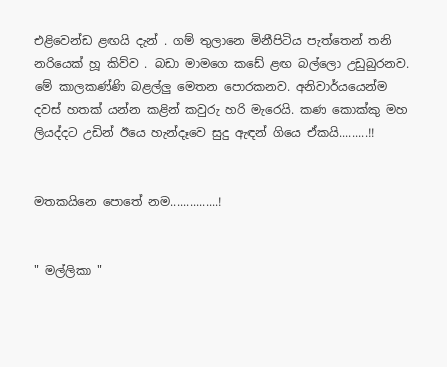එළිවෙන්ඩ ළඟයි දැන් . ගම් තුලානෙ මිනීපිටිය පැත්තෙන් තනි නරියෙක් හූ කිව්ව . බඩා මාමගෙ කඩේ ළඟ බල්ලො උඩුබුරනව. මේ කාලකණ්ණි බළල්ලු මෙතන පොරකනව. අනිවාර්යයෙන්ම දවස් හතක් යන්න කළින් කවුරු හරි මැරෙයි. කණ කොක්කු මහ ලියද්දට උඩින් ඊයෙ හැන්දෑවෙ සුදු ඇඳන් ගියෙ ඒකයි.........!!


මතකයිනෙ පොතේ නම...............!


" මල්ලිකා "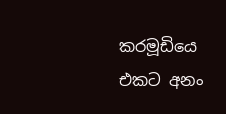කරමූඩියෙ එකට අනං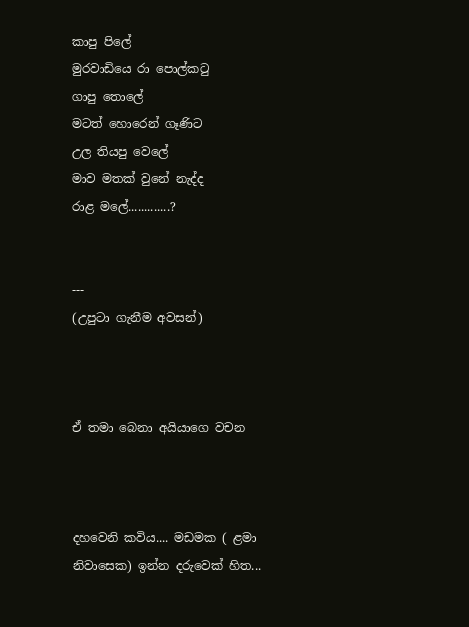කාපු පිලේ
මුරවාඩියෙ රා පොල්කටු
ගාපු තොලේ
මටත් හොරෙන් ගෑණිට
උල තියපු වෙලේ
මාව මතක් වුනේ නැද්ද
රාළ මලේ.............?


---
(උපුටා ගැනීම අවසන්)



ඒ තමා බෙනා අයියාගෙ වචන



දහවෙනි කවිය.... මඩමක ( ළමා නිවාසෙක) ඉන්න දරුවෙක් හිත...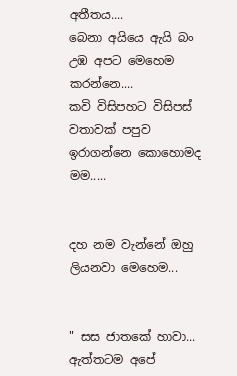අතීතය....
බෙනා අයියෙ ඇයි බං උඹ අපට මෙහෙම කරන්නෙ....
කවි විසිපහට විසිපස් වතාවක් පපුව ඉරාගන්නෙ කොහොමද මම.....


දහ නම වැන්නේ ඔහු ලියනවා මෙහෙම...


" සස ජාතකේ හාවා... ඇත්තටම අපේ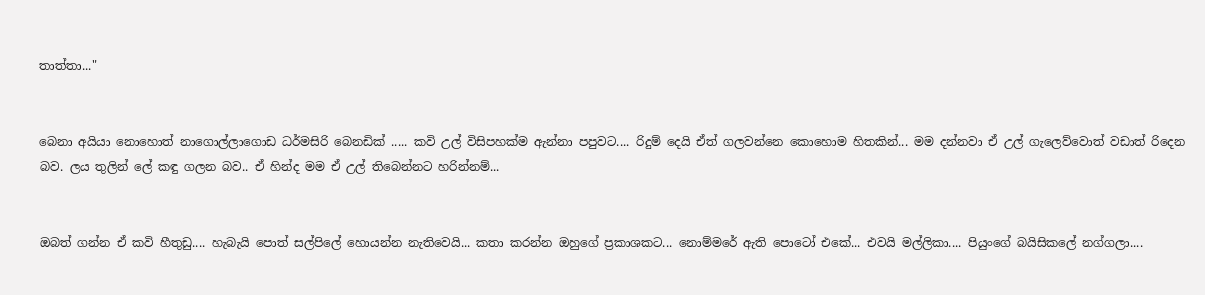තාත්තා..."


බෙනා අයියා නොහොත් නාගොල්ලාගොඩ ධර්මසිරි බෙනඩික් ..... කවි උල් විසිපහක්ම ඇන්නා පපුවට.... රිදුම් දෙයි ඒත් ගලවන්නෙ කොහොම හිතකින්... මම දන්නවා ඒ උල් ගැලෙව්වොත් වඩාත් රිදෙන බව. ලය තුලින් ලේ කඳු ගලන බව.. ඒ හින්ද මම ඒ උල් තිබෙන්නට හරින්නම්...


ඔබත් ගන්න ඒ කවි හීතුඩු.... හැබැයි පොත් සල්පිලේ හොයන්න නැතිවෙයි... කතා කරන්න ඔහුගේ ප්‍රකාශකට... නොම්මරේ ඇති පොටෝ එකේ... එවයි මල්ලිකා.... පියුංගේ බයිසිකලේ නග්ගලා....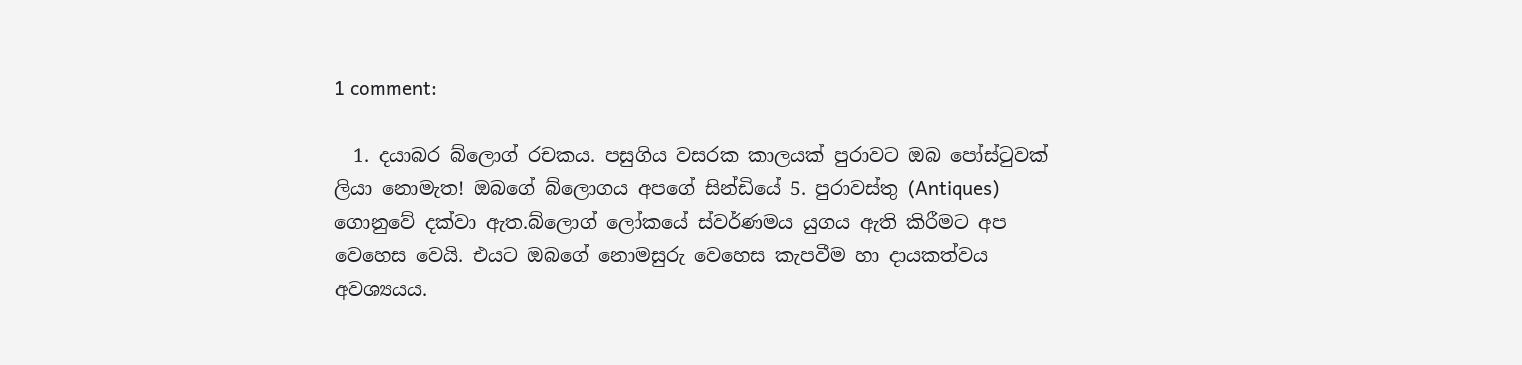1 comment:

  1. දයාබර බ්ලොග් රචකය. පසුගිය වසරක කාලයක් පුරාවට ඔබ පෝස්ටුවක් ලියා නොමැත! ඔබගේ බ්ලොගය අපගේ සින්ඩියේ 5. පුරාවස්තු (Antiques) ගොනුවේ දක්වා ඇත.බ්ලොග් ලෝකයේ ස්වර්ණමය යුගය ඇති කිරීමට අප වෙහෙස වෙයි. එයට ඔබගේ නොමසුරු වෙහෙස කැපවීම හා දායකත්වය අවශ්‍යයය.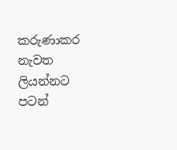කරුණාකර නැවත ලියන්නට පටන්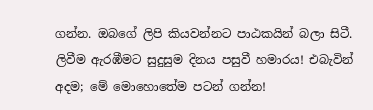ගන්න. ඔබගේ ලිපි කියවන්නට පාඨකයින් බලා සිටී. ලිවීම ඇරඹීමට සුදුසුම දිනය පසුවී හමාරය! එබැවින් අදම; මේ මොහොතේම පටන් ගන්න!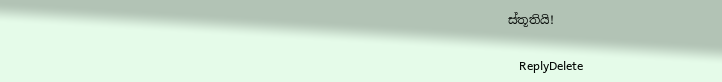ස්තූතියි!

    ReplyDelete